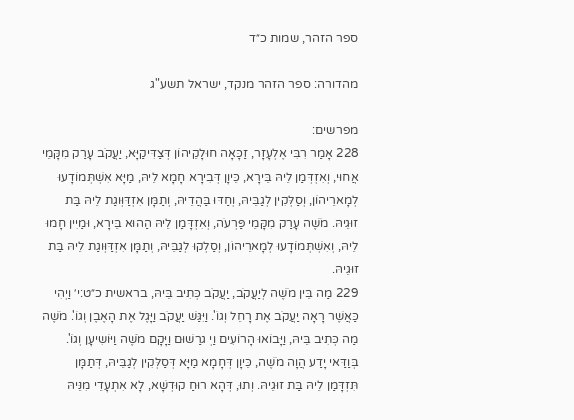ספר הזהר, שמות כ״ד

מהדורה: ספר הזהר מנקד, ישראל תשע"ג

מפרשים:
228 אָמַר רִבִּי אֶלְעָזָר, זַכָּאָה חוּלָקֵיהוֹן דְּצַדִּיקַיָּא, יַעֲקֹב עָרַק מִקָּמֵי אֲחוּי, וְאִזְדְּמַן לֵיהּ בֵּירָא, כֵּיוָן דְּבִירָא חָמָא לֵיהּ, מַיָּא אִשְׁתְּמוֹדָעוּ לְמָארֵיהוֹן, וְסַלְּקִין לְגַבֵּיהּ, וְחַדּוּ בַּהֲדֵיהּ, וְתַמָּן אִזְדַּוְּוגַת לֵיהּ בַּת זוּגֵיהּ. מֹשֶׁה עָרַק מִקָּמֵי פַּרְעֹה, וְאִזְדָּמַן לֵיהּ הַהוּא בֵּירָא, וּמַיִין חָמוּ לֵיהּ, וְאִשְׁתְּמוֹדָעוּ לְמָארֵיהוֹן, וְסַלְקוּ לְגַבֵּיהּ, וְתַמָּן אִזְדַּוְּוגַת לֵיהּ בַּת זוּגֵיהּ.
229 מַה בֵּין מֹשֶׁה לְיַעֲקֹב, יַעֲקֹב כְּתִיב בֵּיהּ, בראשית כ״ט:י׳ וַיְהִי כַּאֲשֶׁר רָאָה יַעֲקֹב אֶת רָחֵל וְגוֹ'. וַיִּגַּשׁ יַעֲקֹב וַיָּגֶל אֶת הָאֶבֶן וְגוֹ'. מֹשֶׁה מַה כְּתִיב בֵּיהּ, וַיָּבוֹאוּ הָרוֹעִים וַיְ גרַשׁוּם וַיָּקָם מֹשֶׁה וַיּוֹשִיעָן וְגוֹ'. בְּוַדַּאי יָדַע הֲוָה מֹשֶׁה, כֵּיוָן דְּחָמָא מַיָּא דְּסַלְּקִין לְגַבֵּיהּ, דְּתַמָּן תִּזְדָּמַן לֵיהּ בַּת זוּגֵיהּ. וְתוּ, דְּהָא רוּחַ קוּדְשָׁא, לָא אִתְעָדֵי מִנֵּיהּ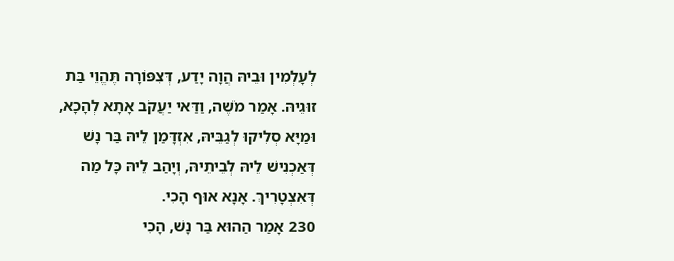לְעָלְמִין וּבֵיהּ הֲוָה יָדַע, דְּצִפּוֹרָה תֶּהֱוֵי בַּת זוּגֵיהּ. אָמַר מֹשֶׁה, וַדַּאי יַעֲקֹב אָתָא לְהָכָא, וּמַיָּא סְלִיקוּ לְגַבֵּיהּ, אִזְדָּמַן לֵיהּ בַּר נָשׁ דְּאַכְנִישׁ לֵיהּ לְבֵיתֵיהּ, וְיָהַב לֵיהּ כָּל מַה דְּאִצְטָרִיךְ. אָנָא אוּף הָכִי.
230 אָמַר הַהוּא בַּר נָשׁ, הָכִי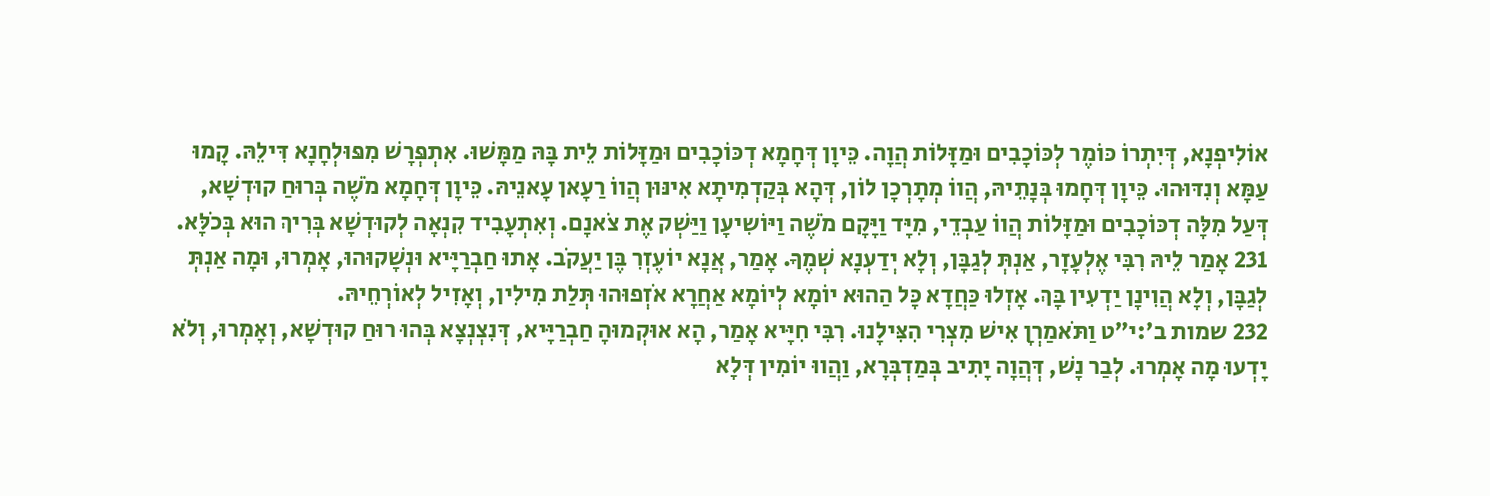אוֹלִיפְנָא, דְּיִתְרוֹ כּוֹמֶר לְכּוֹכָבִים וּמַזָּלוֹת הֲוָה. כֵּיוָן דְּחָמָא דְכּוֹכָבִים וּמַזָּלוֹת לֵית בָּהּ מַמָּשׁוּ. אִתְפְּרָשׁ מִפּוּלְחָנָא דִּילֵהּ. קָמוּ עַמָּא וְנִדּוּהוּ. כֵּיוָן דְּחָמוּ בְּנָתֵיהּ, הֲווֹ מְתָרְכָן לוֹן, דְּהָא בְּקַדְמִיתָא אִינּוּן הֲווֹ רַעָאן עָאנֵיהּ. כֵּיוָן דְּחָמָא מֹשֶׁה בְּרוּחַ קוּדְשָׁא, דְּעַל מִלָּה דְכּוֹכָבִים וּמַזָּלוֹת הֲווֹ עַבְדֵי, מִיָּד וַיָּקָם מֹשֶׁה וַיּוֹשִיעָן וַיַּשְׁק אֶת צֹאנָם. וְאִתְעָבִיד קִנְאָה לְקוּדְשָׁא בְּרִיךְ הוּא בְּכֹלָּא.
231 אָמַר לֵיהּ רִבִּי אֶלְעָזָר, אַנְתְּ לְגַבָּן, וְלָא יְדַעְנָא שְׁמֶךָ. אָמַר, אֲנָא יוֹעֶזְרִ בֶּן יַעֲקֹב. אָתוּ חַבְרַיָּיא וּנְשָׁקוּהוּ, אָמְרוּ, וּמָה אַנְתְּ לְגַבָּן, וְלָא הֲוִינָן יַדְעִין בָּךְ. אָזְלוּ כַּחֲדָא כָּל הַהוּא יוֹמָא לְיוֹמָא אַחֲרָא אֹזְפוּהוּ תְּלַת מִילִין, וְאָזִיל לְאוֹרְחֵיהּ.
232 שמות ב׳:י״ט וַתֹּאמַרְןָ אִישׁ מִצְרִי הִצִּילָנוּ. רִבִּי חִיָּיא אָמַר, הָא אוּקְמוּהָ חַבְרַיָּיא, דְּנִצְנְצָא בְּהוּ רוּחַ קוּדְשָׁא, וְאָמְרוּ, וְלֹא יָדְעוּ מָה אָמְרוּ. לְבַר נָשׁ, דְּהֲוָה יָתִיב בְּמַדְבְּרָא, וַהֲווּ יוֹמִין דְּלָא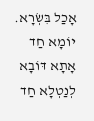אָכַל בִּשְׂרָא. יוֹמָא חַד אָתָא דּוֹבָא לְנַטְלָא חַד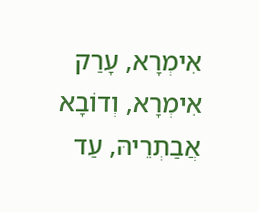אִימְרָא, עָרַק אִימְרָא, וְדוֹבָא אֲבַתְרֵיהּ, עַד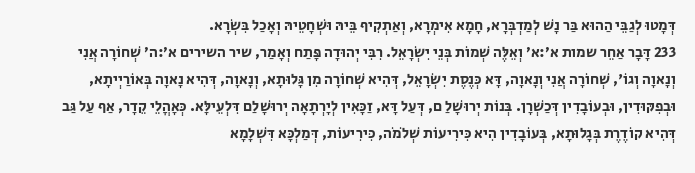דְּמָטוּ לְגַבֵּי הַהוּא בַּר נָשׁ לְמַדְבְּרָא, חָמָא אִימְרָא, וְאַתְקִיף בֵּיהּ וּשְׁחָטֵיהּ וְאָכַל בִּשְׂרָא.
233 דָּבָר אַחֵר שמות א׳:א׳ וְאֵלֶּה שְׁמוֹת בְּנֵי יִשְׂרָאֵל. רִבִּי יְהוּדָה פָּתַח וְאָמַר, שיר השירים א׳:ה׳ שְׁחוֹרָה אֲנִי וְנָאוָה וְגוֹ', שְׁחוֹרָה אֲנִי וְנָאוָה, דָּא כְּנֶסֶת יִשְׂרָאֵל, דְּהִיא שְׁחוֹרָה מִן גָּלוּתָא, וְנָאוָה, דְּהִיא נָאוָה בְּאוֹרַיְיתָא, וּבְפִקּוּדִין, וּבְעוֹבָדִין דְּכַשְׁרָן. בְּנוֹת יְרוּשָׁלַ ם, דְּעַל דָּא, זַכָּאִין לְיָרְתָאָה יְרוּשָׁלַם דִּלְעֵילָּא. כְּאָהֳלֵי קֵדָר, אַף עַל גַּב דְּהִיא קוֹדֶרֶת בְּגָלוּתָא, בְּעוֹבָדִין הִיא כִּירִיעוֹת שְׁלֹמֹה, כִּירִיעוֹת, דְּמַלְכָּא דִּשְׁלָמָא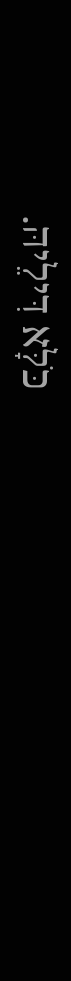כֹּלָּא דִּילֵיהּ.